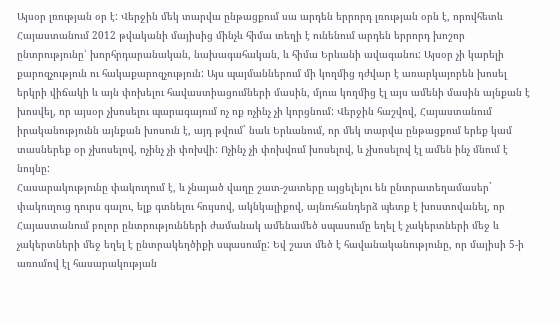Այսօր լռության օր է: Վերջին մեկ տարվա ընթացքում սա արդեն երրորդ լռության օրն է, որովհետև Հայաստանում 2012 թվականի մայիսից մինչև հիմա տեղի է ունենում արդեն երրորդ խոշոր ընտրությունը՝ խորհրդարանական, նախագահական, և հիմա Երևանի ավագանու: Այսօր չի կարելի քարոզչություն ու հակաքարոզչություն: Այս պայմաններում մի կողմից դժվար է առարկայորեն խոսել երկրի վիճակի և այն փոխելու հավաստիացումների մասին, մյուս կողմից էլ այս ամենի մասին այնքան է խոսվել, որ այսօր չխոսելու պարագայում ոչ ոք ոչինչ չի կորցնում: Վերջին հաշվով, Հայաստանում իրականությունն այնքան խոսուն է, այդ թվում` նաև Երևանում, որ մեկ տարվա ընթացքում երեք կամ տասներեք օր չխոսելով, ոչինչ չի փոխվի: Ոչինչ չի փոխվում խոսելով, և չխոսելով էլ ամեն ինչ մնում է նույնը:
Հասարակությունը փակուղում է, և չնայած վաղը շատ-շատերը այցելելու են ընտրատեղամասեր` փակուղուց դուրս գալու, ելք գտնելու հույսով, ակնկալիքով, այնուհանդերձ պետք է խոստովանել, որ Հայաստանում բոլոր ընտրությունների ժամանակ ամենամեծ սպասումը եղել է չակերտների մեջ և չակերտների մեջ եղել է ընտրակեղծիքի սպասումը: Եվ շատ մեծ է հավանականությունը, որ մայիսի 5-ի առումով էլ հասարակության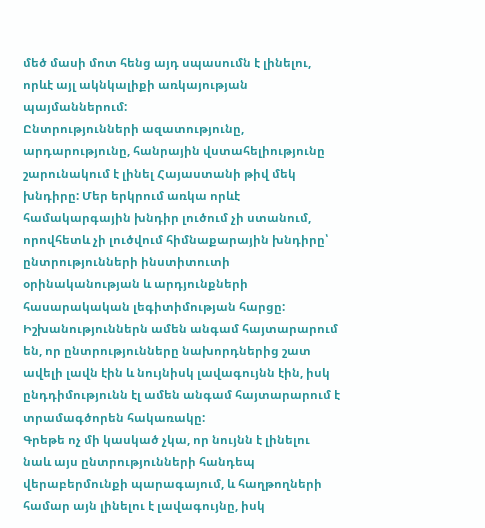մեծ մասի մոտ հենց այդ սպասումն է լինելու, որևէ այլ ակնկալիքի առկայության պայմաններում:
Ընտրությունների ազատությունը, արդարությունը, հանրային վստահելիությունը շարունակում է լինել Հայաստանի թիվ մեկ խնդիրը: Մեր երկրում առկա որևէ համակարգային խնդիր լուծում չի ստանում, որովհետև չի լուծվում հիմնաքարային խնդիրը՝ ընտրությունների ինստիտուտի օրինականության և արդյունքների հասարակական լեգիտիմության հարցը: Իշխանություններն ամեն անգամ հայտարարում են, որ ընտրությունները նախորդներից շատ ավելի լավն էին և նույնիսկ լավագույնն էին, իսկ ընդդիմությունն էլ ամեն անգամ հայտարարում է տրամագծորեն հակառակը:
Գրեթե ոչ մի կասկած չկա, որ նույնն է լինելու նաև այս ընտրությունների հանդեպ վերաբերմունքի պարագայում, և հաղթողների համար այն լինելու է լավագույնը, իսկ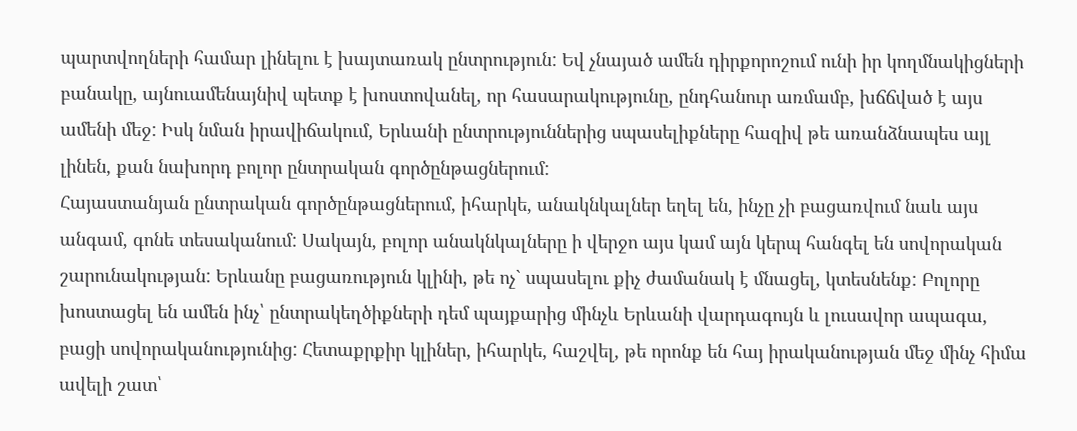պարտվողների համար լինելու է խայտառակ ընտրություն: Եվ չնայած ամեն դիրքորոշում ունի իր կողմնակիցների բանակը, այնուամենայնիվ պետք է խոստովանել, որ հասարակությունը, ընդհանուր առմամբ, խճճված է այս ամենի մեջ: Իսկ նման իրավիճակում, Երևանի ընտրություններից սպասելիքները հազիվ թե առանձնապես այլ լինեն, քան նախորդ բոլոր ընտրական գործընթացներում:
Հայաստանյան ընտրական գործընթացներում, իհարկե, անակնկալներ եղել են, ինչը չի բացառվում նաև այս անգամ, գոնե տեսականում: Սակայն, բոլոր անակնկալները ի վերջո այս կամ այն կերպ հանգել են սովորական շարունակության: Երևանը բացառություն կլինի, թե ոչ` սպասելու քիչ ժամանակ է մնացել, կտեսնենք: Բոլորը խոստացել են ամեն ինչ՝ ընտրակեղծիքների դեմ պայքարից մինչև Երևանի վարդագույն և լուսավոր ապագա, բացի սովորականությունից: Հետաքրքիր կլիներ, իհարկե, հաշվել, թե որոնք են հայ իրականության մեջ մինչ հիմա ավելի շատ՝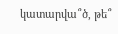կատարվա՞ծ, թե՞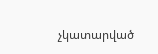չկատարված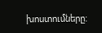խոստումները: